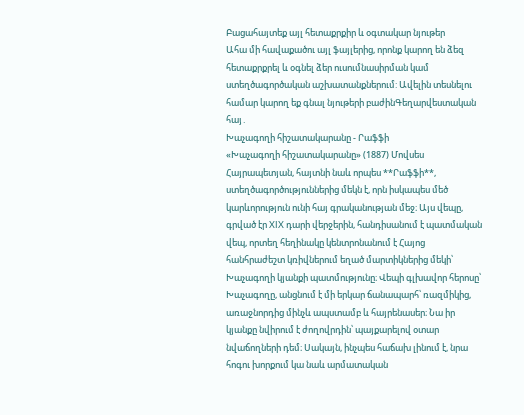Բացահայտեք այլ հետաքրքիր և օգտակար նյութեր
Ահա մի հավաքածու այլ ֆայլերից, որոնք կարող են ձեզ հետաքրքրել և օգնել ձեր ուսումնասիրման կամ ստեղծագործական աշխատանքներում: Ավելին տեսնելու համար կարող եք գնալ նյութերի բաժինԳեղարվեստական հայ․
Խաչագողի հիշատակարանը - Րաֆֆի
«Խաչագողի հիշատակարանը» (1887) Մովսես Հայրապետյան, հայտնի նաև որպես **Րաֆֆի**, ստեղծագործություններից մեկն է, որն իսկապես մեծ կարևորություն ունի հայ գրականության մեջ։ Այս վեպը, գրված էր XIX դարի վերջերին, հանդիսանում է պատմական վեպ, որտեղ հեղինակը կենտրոնանում է Հայոց հանհրաժեշտ կռիվներում եղած մարտիկներից մեկի՝ Խաչագողի կյանքի պատմությունը։ Վեպի գլխավոր հերոսը՝ Խաչագողը, անցնում է մի երկար ճանապարհ՝ ռազմիկից, առաջնորդից մինչև ապստամբ և հայրենասեր։ Նա իր կյանքը նվիրում է ժողովրդին՝ պայքարելով օտար նվաճողների դեմ։ Սակայն, ինչպես հաճախ լինում է, նրա հոգու խորքում կա նաև արմատական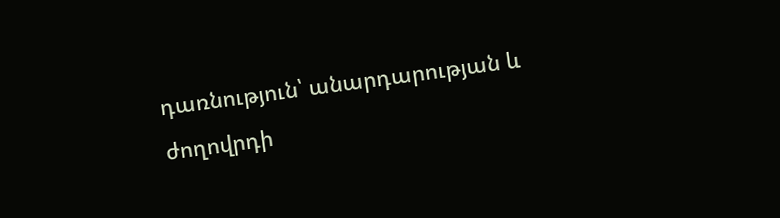դառնություն՝ անարդարության և ժողովրդի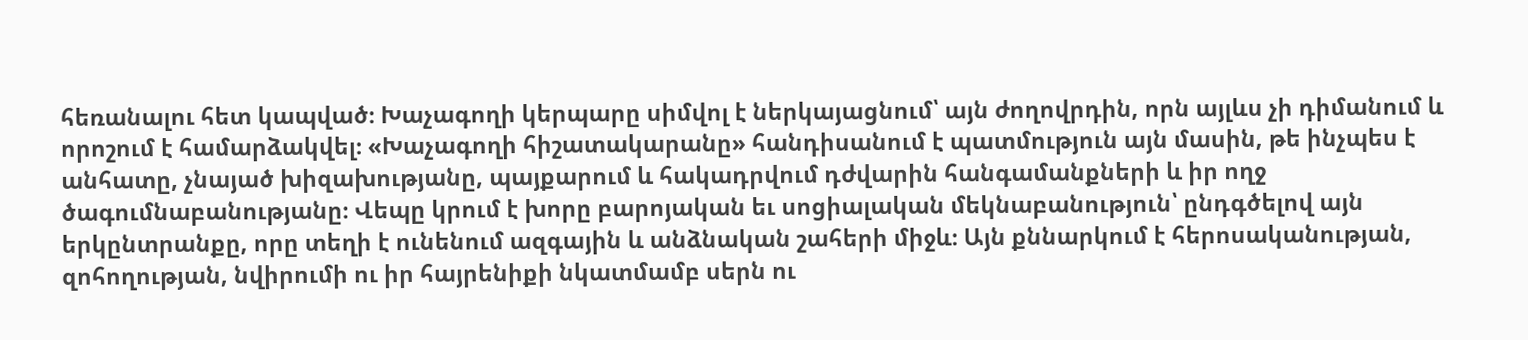հեռանալու հետ կապված։ Խաչագողի կերպարը սիմվոլ է ներկայացնում՝ այն ժողովրդին, որն այլևս չի դիմանում և որոշում է համարձակվել։ «Խաչագողի հիշատակարանը» հանդիսանում է պատմություն այն մասին, թե ինչպես է անհատը, չնայած խիզախությանը, պայքարում և հակադրվում դժվարին հանգամանքների և իր ողջ ծագումնաբանությանը։ Վեպը կրում է խորը բարոյական եւ սոցիալական մեկնաբանություն՝ ընդգծելով այն երկընտրանքը, որը տեղի է ունենում ազգային և անձնական շահերի միջև։ Այն քննարկում է հերոսականության, զոհողության, նվիրումի ու իր հայրենիքի նկատմամբ սերն ու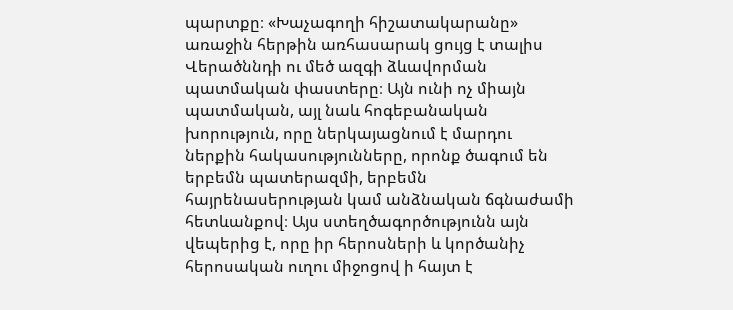պարտքը։ «Խաչագողի հիշատակարանը» առաջին հերթին առհասարակ ցույց է տալիս Վերածննդի ու մեծ ազգի ձևավորման պատմական փաստերը։ Այն ունի ոչ միայն պատմական, այլ նաև հոգեբանական խորություն, որը ներկայացնում է մարդու ներքին հակասությունները, որոնք ծագում են երբեմն պատերազմի, երբեմն հայրենասերության կամ անձնական ճգնաժամի հետևանքով։ Այս ստեղծագործությունն այն վեպերից է, որը իր հերոսների և կործանիչ հերոսական ուղու միջոցով ի հայտ է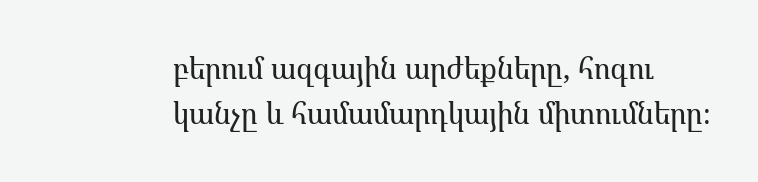բերում ազգային արժեքները, հոգու կանչը և համամարդկային միտումները։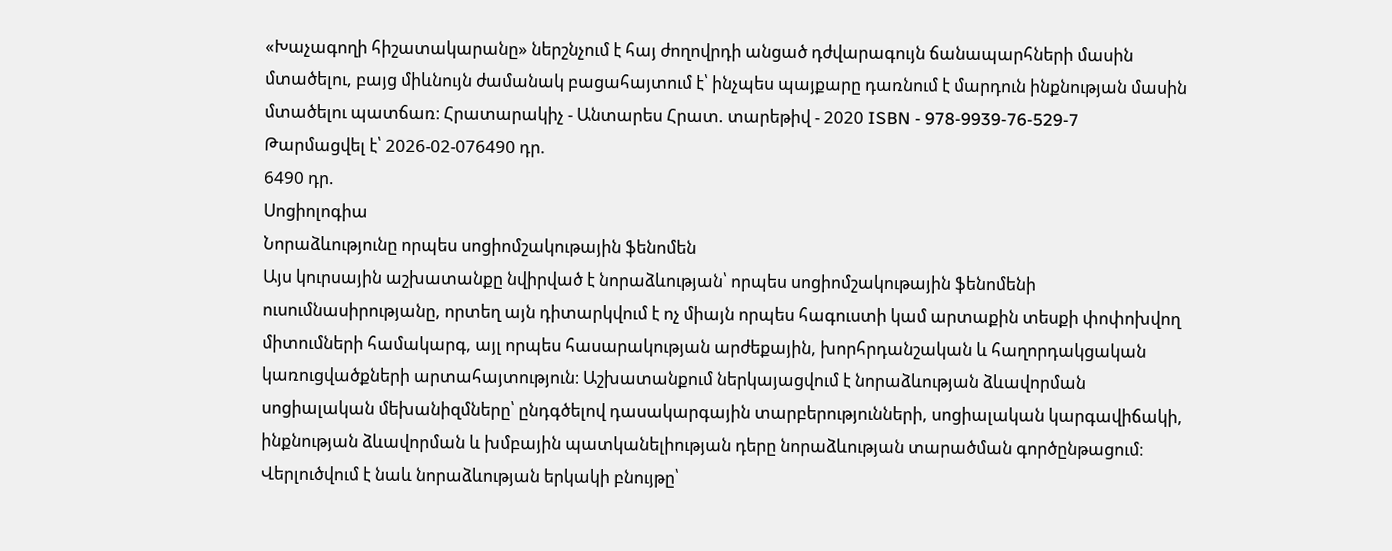«Խաչագողի հիշատակարանը» ներշնչում է հայ ժողովրդի անցած դժվարագույն ճանապարհների մասին մտածելու, բայց միևնույն ժամանակ բացահայտում է՝ ինչպես պայքարը դառնում է մարդուն ինքնության մասին մտածելու պատճառ։ Հրատարակիչ - Անտարես Հրատ. տարեթիվ - 2020 ISBN - 978-9939-76-529-7
Թարմացվել է՝ 2026-02-076490 դր.
6490 դր.
Սոցիոլոգիա
Նորաձևությունը որպես սոցիոմշակութային ֆենոմեն
Այս կուրսային աշխատանքը նվիրված է նորաձևության՝ որպես սոցիոմշակութային ֆենոմենի ուսումնասիրությանը, որտեղ այն դիտարկվում է ոչ միայն որպես հագուստի կամ արտաքին տեսքի փոփոխվող միտումների համակարգ, այլ որպես հասարակության արժեքային, խորհրդանշական և հաղորդակցական կառուցվածքների արտահայտություն։ Աշխատանքում ներկայացվում է նորաձևության ձևավորման սոցիալական մեխանիզմները՝ ընդգծելով դասակարգային տարբերությունների, սոցիալական կարգավիճակի, ինքնության ձևավորման և խմբային պատկանելիության դերը նորաձևության տարածման գործընթացում։ Վերլուծվում է նաև նորաձևության երկակի բնույթը՝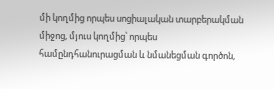մի կողմից որպես սոցիալական տարբերակման միջոց, մյուս կողմից՝ որպես համընդհանուրացման և նմանեցման գործոն,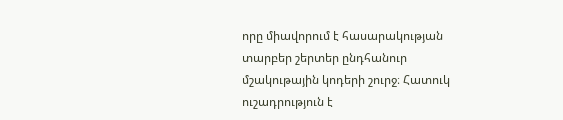որը միավորում է հասարակության տարբեր շերտեր ընդհանուր մշակութային կոդերի շուրջ։ Հատուկ ուշադրություն է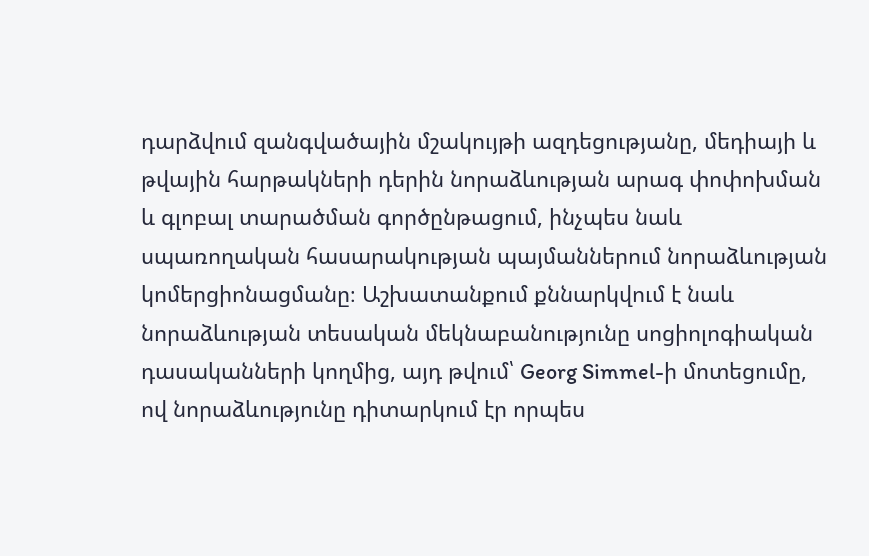դարձվում զանգվածային մշակույթի ազդեցությանը, մեդիայի և թվային հարթակների դերին նորաձևության արագ փոփոխման և գլոբալ տարածման գործընթացում, ինչպես նաև սպառողական հասարակության պայմաններում նորաձևության կոմերցիոնացմանը։ Աշխատանքում քննարկվում է նաև նորաձևության տեսական մեկնաբանությունը սոցիոլոգիական դասականների կողմից, այդ թվում՝ Georg Simmel-ի մոտեցումը, ով նորաձևությունը դիտարկում էր որպես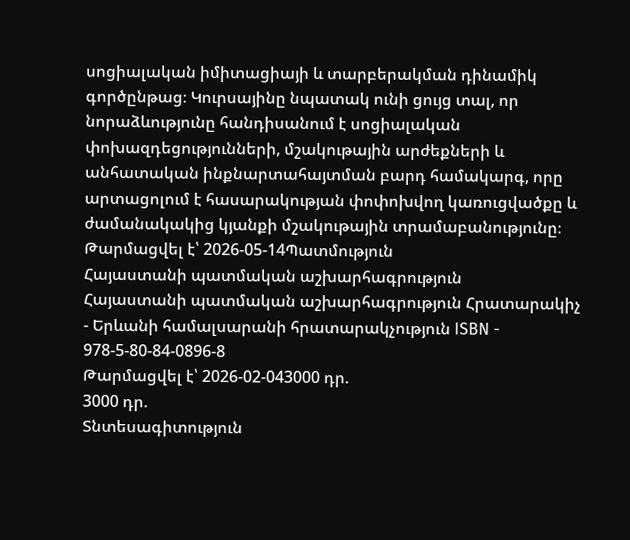սոցիալական իմիտացիայի և տարբերակման դինամիկ գործընթաց։ Կուրսայինը նպատակ ունի ցույց տալ, որ նորաձևությունը հանդիսանում է սոցիալական փոխազդեցությունների, մշակութային արժեքների և անհատական ինքնարտահայտման բարդ համակարգ, որը արտացոլում է հասարակության փոփոխվող կառուցվածքը և ժամանակակից կյանքի մշակութային տրամաբանությունը։
Թարմացվել է՝ 2026-05-14Պատմություն
Հայաստանի պատմական աշխարհագրություն
Հայաստանի պատմական աշխարհագրություն Հրատարակիչ - Երևանի համալսարանի հրատարակչություն ISBN - 978-5-80-84-0896-8
Թարմացվել է՝ 2026-02-043000 դր.
3000 դր.
Տնտեսագիտություն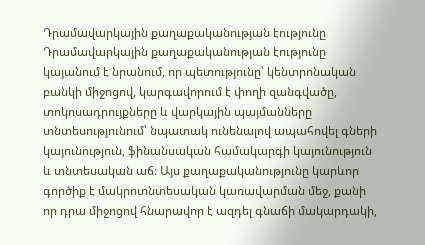Դրամավարկային քաղաքականության էությունը
Դրամավարկային քաղաքականության էությունը կայանում է նրանում, որ պետությունը՝ կենտրոնական բանկի միջոցով, կարգավորում է փողի զանգվածը, տոկոսադրույքները և վարկային պայմանները տնտեսությունում՝ նպատակ ունենալով ապահովել գների կայունություն, ֆինանսական համակարգի կայունություն և տնտեսական աճ։ Այս քաղաքականությունը կարևոր գործիք է մակրոտնտեսական կառավարման մեջ, քանի որ դրա միջոցով հնարավոր է ազդել գնաճի մակարդակի,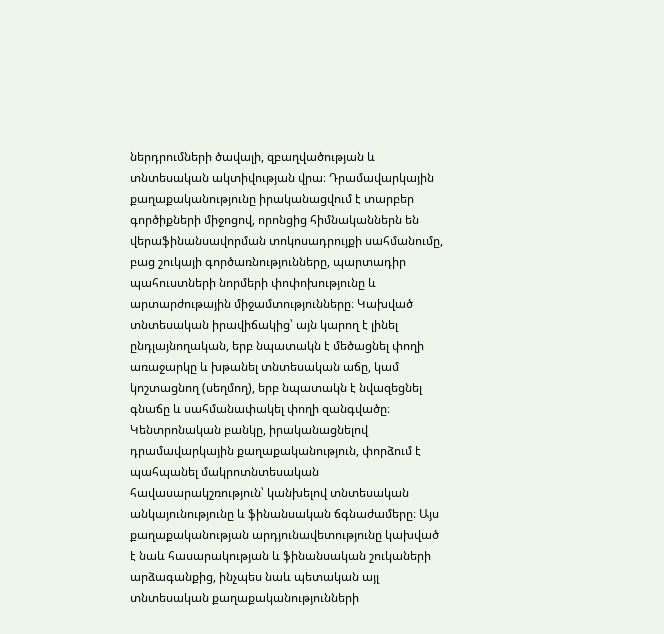ներդրումների ծավալի, զբաղվածության և տնտեսական ակտիվության վրա։ Դրամավարկային քաղաքականությունը իրականացվում է տարբեր գործիքների միջոցով, որոնցից հիմնականներն են վերաֆինանսավորման տոկոսադրույքի սահմանումը, բաց շուկայի գործառնությունները, պարտադիր պահուստների նորմերի փոփոխությունը և արտարժութային միջամտությունները։ Կախված տնտեսական իրավիճակից՝ այն կարող է լինել ընդլայնողական, երբ նպատակն է մեծացնել փողի առաջարկը և խթանել տնտեսական աճը, կամ կոշտացնող (սեղմող), երբ նպատակն է նվազեցնել գնաճը և սահմանափակել փողի զանգվածը։ Կենտրոնական բանկը, իրականացնելով դրամավարկային քաղաքականություն, փորձում է պահպանել մակրոտնտեսական հավասարակշռություն՝ կանխելով տնտեսական անկայունությունը և ֆինանսական ճգնաժամերը։ Այս քաղաքականության արդյունավետությունը կախված է նաև հասարակության և ֆինանսական շուկաների արձագանքից, ինչպես նաև պետական այլ տնտեսական քաղաքականությունների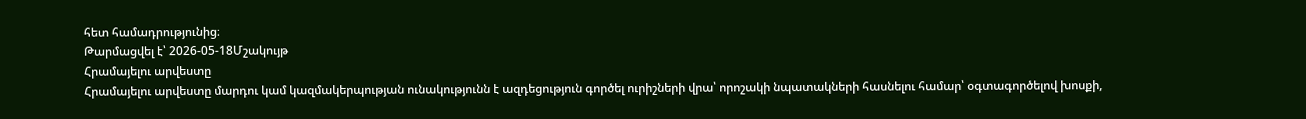հետ համադրությունից։
Թարմացվել է՝ 2026-05-18Մշակույթ
Հրամայելու արվեստը
Հրամայելու արվեստը մարդու կամ կազմակերպության ունակությունն է ազդեցություն գործել ուրիշների վրա՝ որոշակի նպատակների հասնելու համար՝ օգտագործելով խոսքի,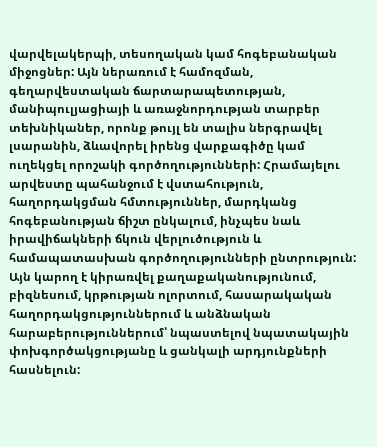վարվելակերպի, տեսողական կամ հոգեբանական միջոցներ: Այն ներառում է համոզման, գեղարվեստական ճարտարապետության, մանիպուլյացիայի և առաջնորդության տարբեր տեխնիկաներ, որոնք թույլ են տալիս ներգրավել լսարանին, ձևավորել իրենց վարքագիծը կամ ուղեկցել որոշակի գործողությունների: Հրամայելու արվեստը պահանջում է վստահություն, հաղորդակցման հմտություններ, մարդկանց հոգեբանության ճիշտ ընկալում, ինչպես նաև իրավիճակների ճկուն վերլուծություն և համապատասխան գործողությունների ընտրություն: Այն կարող է կիրառվել քաղաքականությունում, բիզնեսում, կրթության ոլորտում, հասարակական հաղորդակցություններում և անձնական հարաբերություններում՝ նպաստելով նպատակային փոխգործակցությանը և ցանկալի արդյունքների հասնելուն: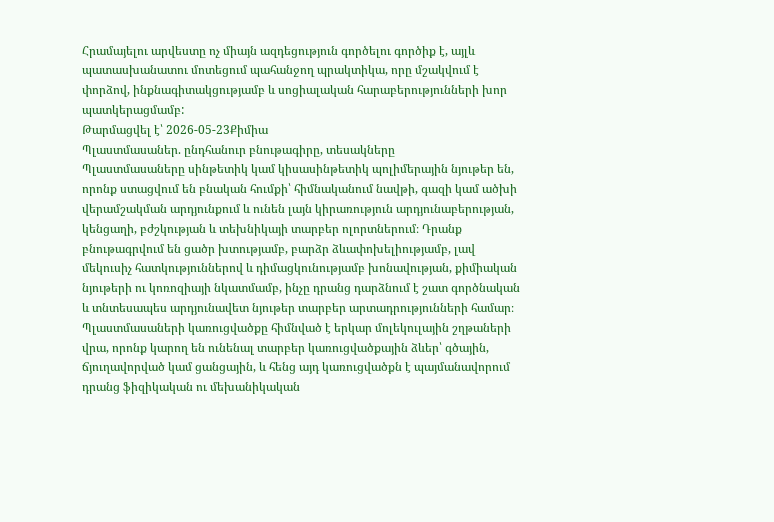Հրամայելու արվեստը ոչ միայն ազդեցություն գործելու գործիք է, այլև պատասխանատու մոտեցում պահանջող պրակտիկա, որը մշակվում է փորձով, ինքնագիտակցությամբ և սոցիալական հարաբերությունների խոր պատկերացմամբ:
Թարմացվել է՝ 2026-05-23Քիմիա
Պլաստմասաներ. ընդհանուր բնութագիրը, տեսակները
Պլաստմասաները սինթետիկ կամ կիսասինթետիկ պոլիմերային նյութեր են, որոնք ստացվում են բնական հումքի՝ հիմնականում նավթի, գազի կամ ածխի վերամշակման արդյունքում և ունեն լայն կիրառություն արդյունաբերության, կենցաղի, բժշկության և տեխնիկայի տարբեր ոլորտներում։ Դրանք բնութագրվում են ցածր խտությամբ, բարձր ձևափոխելիությամբ, լավ մեկուսիչ հատկություններով և դիմացկունությամբ խոնավության, քիմիական նյութերի ու կոռոզիայի նկատմամբ, ինչը դրանց դարձնում է շատ գործնական և տնտեսապես արդյունավետ նյութեր տարբեր արտադրությունների համար։ Պլաստմասաների կառուցվածքը հիմնված է երկար մոլեկուլային շղթաների վրա, որոնք կարող են ունենալ տարբեր կառուցվածքային ձևեր՝ գծային, ճյուղավորված կամ ցանցային, և հենց այդ կառուցվածքն է պայմանավորում դրանց ֆիզիկական ու մեխանիկական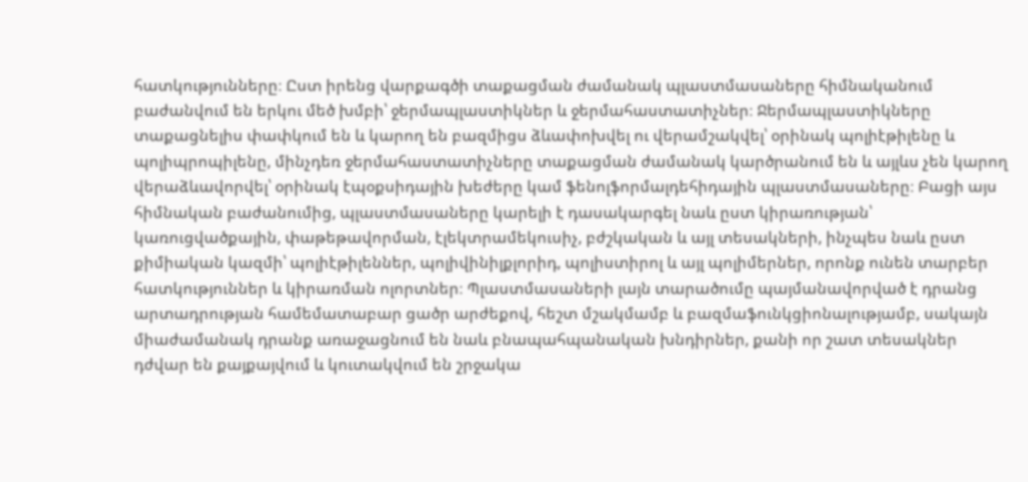հատկությունները։ Ըստ իրենց վարքագծի տաքացման ժամանակ պլաստմասաները հիմնականում բաժանվում են երկու մեծ խմբի՝ ջերմապլաստիկներ և ջերմահաստատիչներ։ Ջերմապլաստիկները տաքացնելիս փափկում են և կարող են բազմիցս ձևափոխվել ու վերամշակվել՝ օրինակ պոլիէթիլենը և պոլիպրոպիլենը, մինչդեռ ջերմահաստատիչները տաքացման ժամանակ կարծրանում են և այլևս չեն կարող վերաձևավորվել՝ օրինակ էպօքսիդային խեժերը կամ ֆենոլֆորմալդեհիդային պլաստմասաները։ Բացի այս հիմնական բաժանումից, պլաստմասաները կարելի է դասակարգել նաև ըստ կիրառության՝ կառուցվածքային, փաթեթավորման, էլեկտրամեկուսիչ, բժշկական և այլ տեսակների, ինչպես նաև ըստ քիմիական կազմի՝ պոլիէթիլեններ, պոլիվինիլքլորիդ, պոլիստիրոլ և այլ պոլիմերներ, որոնք ունեն տարբեր հատկություններ և կիրառման ոլորտներ։ Պլաստմասաների լայն տարածումը պայմանավորված է դրանց արտադրության համեմատաբար ցածր արժեքով, հեշտ մշակմամբ և բազմաֆունկցիոնալությամբ, սակայն միաժամանակ դրանք առաջացնում են նաև բնապահպանական խնդիրներ, քանի որ շատ տեսակներ դժվար են քայքայվում և կուտակվում են շրջակա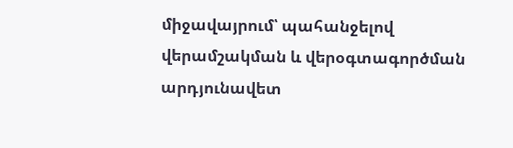միջավայրում՝ պահանջելով վերամշակման և վերօգտագործման արդյունավետ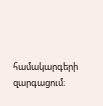համակարգերի զարգացում։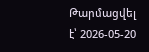Թարմացվել է՝ 2026-05-20